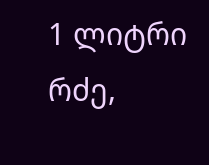1 ლიტრი რძე,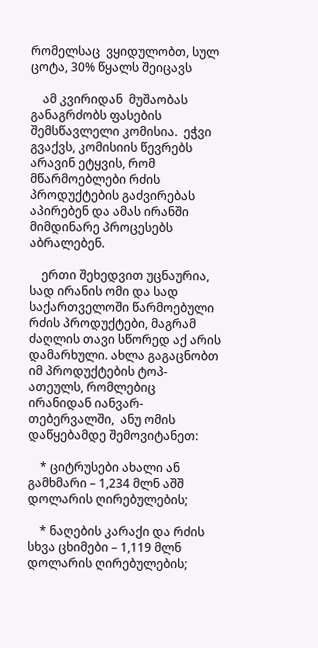რომელსაც  ვყიდულობთ, სულ ცოტა, 30% წყალს შეიცავს

    ამ კვირიდან  მუშაობას განაგრძობს ფასების შემსწავლელი კომისია.  ეჭვი გვაქვს, კომისიის წევრებს არავინ ეტყვის, რომ მწარმოებლები რძის პროდუქტების გაძვირებას აპირებენ და ამას ირანში მიმდინარე პროცესებს აბრალებენ.

    ერთი შეხედვით უცნაურია, სად ირანის ომი და სად საქართველოში წარმოებული რძის პროდუქტები, მაგრამ ძაღლის თავი სწორედ აქ არის დამარხული. ახლა გაგაცნობთ იმ პროდუქტების ტოპ-ათეულს, რომლებიც  ირანიდან იანვარ-თებერვალში,  ანუ ომის დაწყებამდე შემოვიტანეთ:

    * ციტრუსები ახალი ან გამხმარი – 1,234 მლნ აშშ დოლარის ღირებულების;

    * ნაღების კარაქი და რძის სხვა ცხიმები – 1,119 მლნ  დოლარის ღირებულების;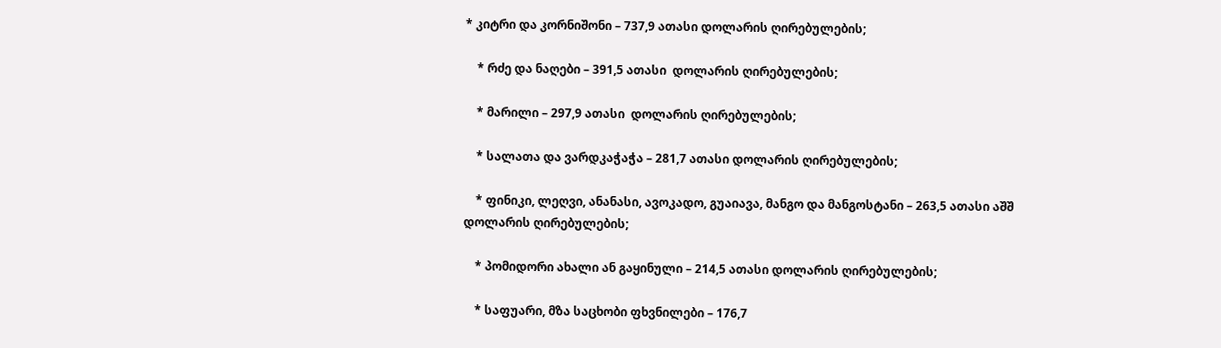* კიტრი და კორნიშონი – 737,9 ათასი დოლარის ღირებულების;

    * რძე და ნაღები – 391,5 ათასი  დოლარის ღირებულების;

    * მარილი – 297,9 ათასი  დოლარის ღირებულების;

    * სალათა და ვარდკაჭაჭა – 281,7 ათასი დოლარის ღირებულების;

    * ფინიკი, ლეღვი, ანანასი, ავოკადო, გუაიავა, მანგო და მანგოსტანი – 263,5 ათასი აშშ დოლარის ღირებულების;

    * პომიდორი ახალი ან გაყინული – 214,5 ათასი დოლარის ღირებულების;

    * საფუარი, მზა საცხობი ფხვნილები – 176,7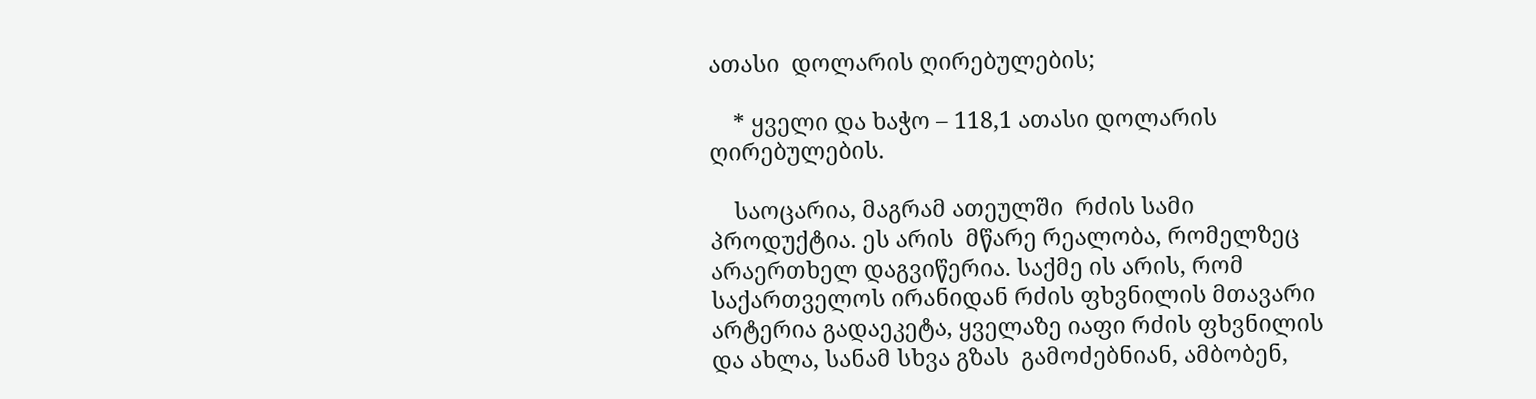ათასი  დოლარის ღირებულების;

    * ყველი და ხაჭო – 118,1 ათასი დოლარის ღირებულების.

    საოცარია, მაგრამ ათეულში  რძის სამი პროდუქტია. ეს არის  მწარე რეალობა, რომელზეც არაერთხელ დაგვიწერია. საქმე ის არის, რომ საქართველოს ირანიდან რძის ფხვნილის მთავარი არტერია გადაეკეტა, ყველაზე იაფი რძის ფხვნილის და ახლა, სანამ სხვა გზას  გამოძებნიან, ამბობენ,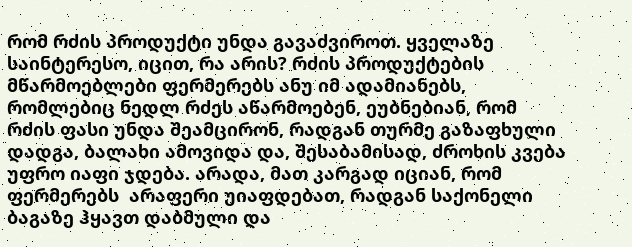რომ რძის პროდუქტი უნდა გავაძვიროთ. ყველაზე საინტერესო, იცით, რა არის? რძის პროდუქტების მწარმოებლები ფერმერებს ანუ იმ ადამიანებს, რომლებიც ნედლ რძეს აწარმოებენ, ეუბნებიან, რომ რძის ფასი უნდა შეამცირონ, რადგან თურმე გაზაფხული დადგა, ბალახი ამოვიდა და, შესაბამისად, ძროხის კვება უფრო იაფი ჯდება. არადა, მათ კარგად იციან, რომ ფერმერებს  არაფერი უიაფდებათ, რადგან საქონელი ბაგაზე ჰყავთ დაბმული და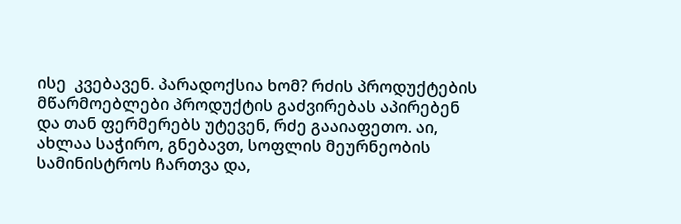ისე  კვებავენ. პარადოქსია ხომ? რძის პროდუქტების მწარმოებლები პროდუქტის გაძვირებას აპირებენ და თან ფერმერებს უტევენ, რძე გააიაფეთო. აი, ახლაა საჭირო, გნებავთ, სოფლის მეურნეობის სამინისტროს ჩართვა და,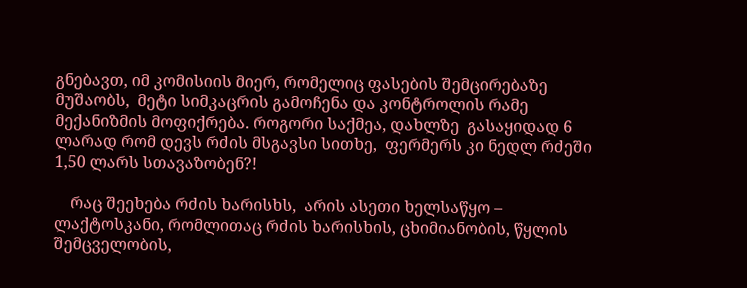გნებავთ, იმ კომისიის მიერ, რომელიც ფასების შემცირებაზე   მუშაობს,  მეტი სიმკაცრის გამოჩენა და კონტროლის რამე მექანიზმის მოფიქრება. როგორი საქმეა, დახლზე  გასაყიდად 6 ლარად რომ დევს რძის მსგავსი სითხე,  ფერმერს კი ნედლ რძეში 1,50 ლარს სთავაზობენ?!

    რაც შეეხება რძის ხარისხს,  არის ასეთი ხელსაწყო – ლაქტოსკანი, რომლითაც რძის ხარისხის, ცხიმიანობის, წყლის შემცველობის,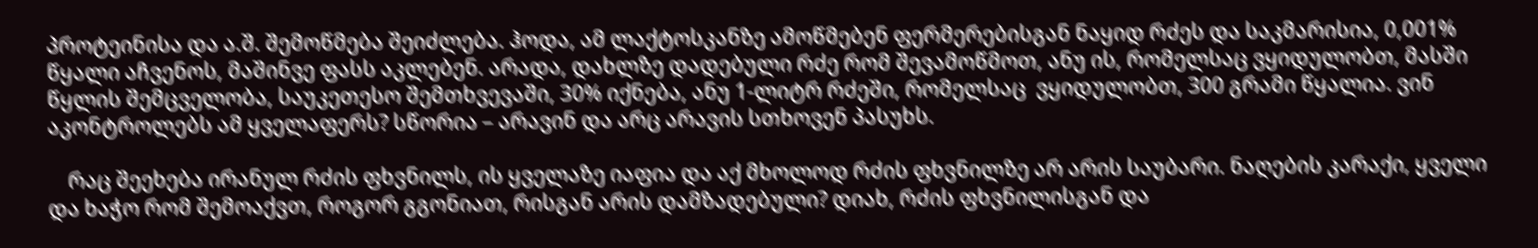პროტეინისა და ა.შ. შემოწმება შეიძლება. ჰოდა, ამ ლაქტოსკანზე ამოწმებენ ფერმერებისგან ნაყიდ რძეს და საკმარისია, 0,001% წყალი აჩვენოს, მაშინვე ფასს აკლებენ. არადა, დახლზე დადებული რძე რომ შევამოწმოთ, ანუ ის, რომელსაც ვყიდულობთ, მასში წყლის შემცველობა, საუკეთესო შემთხვევაში, 30% იქნება, ანუ 1-ლიტრ რძეში, რომელსაც  ვყიდულობთ, 300 გრამი წყალია. ვინ აკონტროლებს ამ ყველაფერს? სწორია – არავინ და არც არავის სთხოვენ პასუხს.

    რაც შეეხება ირანულ რძის ფხვნილს, ის ყველაზე იაფია და აქ მხოლოდ რძის ფხვნილზე არ არის საუბარი. ნაღების კარაქი, ყველი და ხაჭო რომ შემოაქვთ, როგორ გგონიათ, რისგან არის დამზადებული? დიახ, რძის ფხვნილისგან და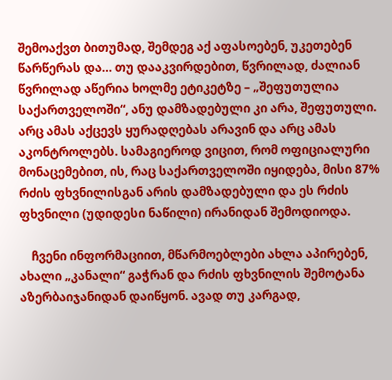შემოაქვთ ბითუმად, შემდეგ აქ აფასოებენ, უკეთებენ წარწერას და… თუ დააკვირდებით, წვრილად, ძალიან წვრილად აწერია ხოლმე ეტიკეტზე – „შეფუთულია საქართველოში“, ანუ დამზადებული კი არა, შეფუთული. არც ამას აქცევს ყურადღებას არავინ და არც ამას აკონტროლებს. სამაგიეროდ ვიცით, რომ ოფიციალური მონაცემებით, ის, რაც საქართველოში იყიდება, მისი 87% რძის ფხვნილისგან არის დამზადებული და ეს რძის ფხვნილი (უდიდესი ნაწილი) ირანიდან შემოდიოდა.

    ჩვენი ინფორმაციით, მწარმოებლები ახლა აპირებენ, ახალი „კანალი“ გაჭრან და რძის ფხვნილის შემოტანა აზერბაიჯანიდან დაიწყონ. ავად თუ კარგად,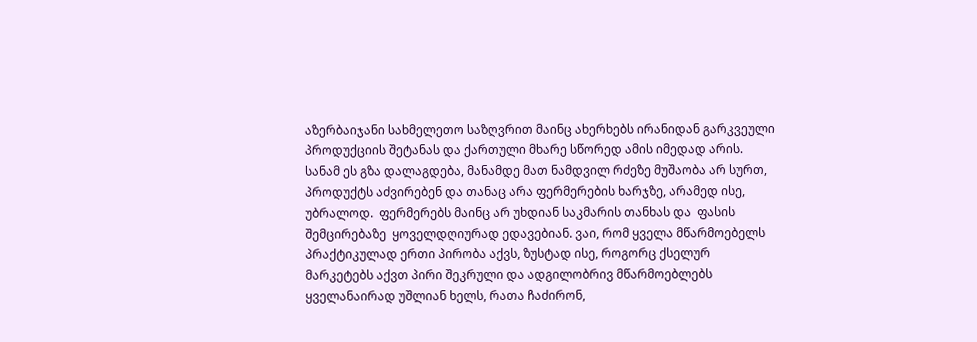აზერბაიჯანი სახმელეთო საზღვრით მაინც ახერხებს ირანიდან გარკვეული პროდუქციის შეტანას და ქართული მხარე სწორედ ამის იმედად არის. სანამ ეს გზა დალაგდება, მანამდე მათ ნამდვილ რძეზე მუშაობა არ სურთ, პროდუქტს აძვირებენ და თანაც არა ფერმერების ხარჯზე, არამედ ისე, უბრალოდ.  ფერმერებს მაინც არ უხდიან საკმარის თანხას და  ფასის შემცირებაზე  ყოველდღიურად ედავებიან. ვაი, რომ ყველა მწარმოებელს პრაქტიკულად ერთი პირობა აქვს, ზუსტად ისე, როგორც ქსელურ მარკეტებს აქვთ პირი შეკრული და ადგილობრივ მწარმოებლებს ყველანაირად უშლიან ხელს, რათა ჩაძირონ,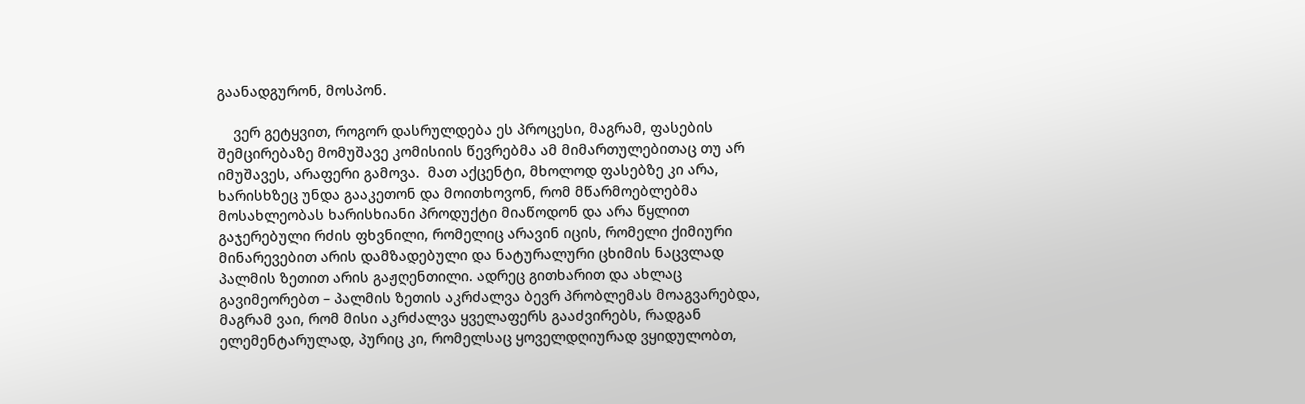გაანადგურონ, მოსპონ.

    ვერ გეტყვით, როგორ დასრულდება ეს პროცესი, მაგრამ, ფასების შემცირებაზე მომუშავე კომისიის წევრებმა ამ მიმართულებითაც თუ არ იმუშავეს, არაფერი გამოვა.  მათ აქცენტი, მხოლოდ ფასებზე კი არა, ხარისხზეც უნდა გააკეთონ და მოითხოვონ, რომ მწარმოებლებმა მოსახლეობას ხარისხიანი პროდუქტი მიაწოდონ და არა წყლით გაჯერებული რძის ფხვნილი, რომელიც არავინ იცის, რომელი ქიმიური მინარევებით არის დამზადებული და ნატურალური ცხიმის ნაცვლად პალმის ზეთით არის გაჟღენთილი. ადრეც გითხარით და ახლაც გავიმეორებთ – პალმის ზეთის აკრძალვა ბევრ პრობლემას მოაგვარებდა, მაგრამ ვაი, რომ მისი აკრძალვა ყველაფერს გააძვირებს, რადგან ელემენტარულად, პურიც კი, რომელსაც ყოველდღიურად ვყიდულობთ,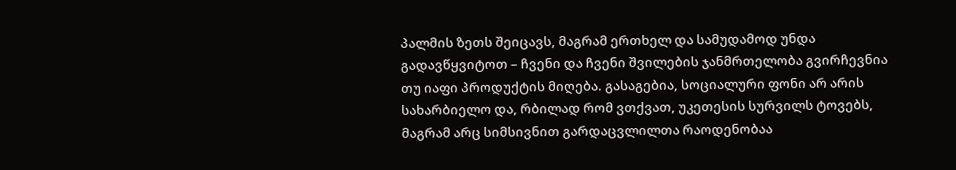პალმის ზეთს შეიცავს, მაგრამ ერთხელ და სამუდამოდ უნდა გადავწყვიტოთ – ჩვენი და ჩვენი შვილების ჯანმრთელობა გვირჩევნია თუ იაფი პროდუქტის მიღება. გასაგებია, სოციალური ფონი არ არის სახარბიელო და, რბილად რომ ვთქვათ, უკეთესის სურვილს ტოვებს, მაგრამ არც სიმსივნით გარდაცვლილთა რაოდენობაა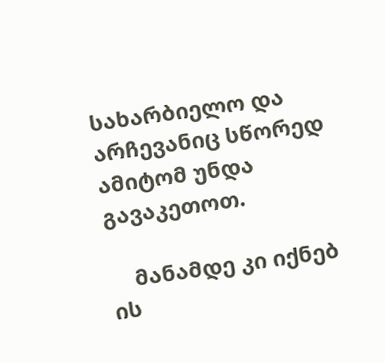სახარბიელო და არჩევანიც სწორედ ამიტომ უნდა გავაკეთოთ.

    მანამდე კი იქნებ ის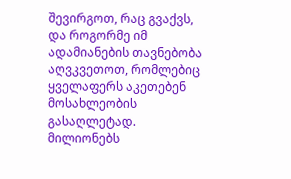შევირგოთ, რაც გვაქვს, და როგორმე იმ ადამიანების თავნებობა აღვკვეთოთ, რომლებიც ყველაფერს აკეთებენ მოსახლეობის გასაღლეტად. მილიონებს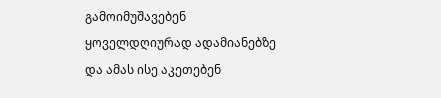გამოიმუშავებენ ყოველდღიურად ადამიანებზე და ამას ისე აკეთებენ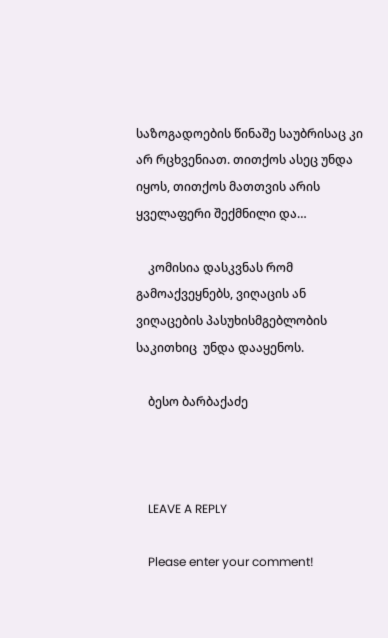საზოგადოების წინაშე საუბრისაც კი არ რცხვენიათ. თითქოს ასეც უნდა იყოს, თითქოს მათთვის არის ყველაფერი შექმნილი და…

    კომისია დასკვნას რომ გამოაქვეყნებს, ვიღაცის ან ვიღაცების პასუხისმგებლობის საკითხიც  უნდა დააყენოს.

    ბესო ბარბაქაძე



    LEAVE A REPLY

    Please enter your comment!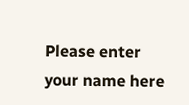Please enter your name here